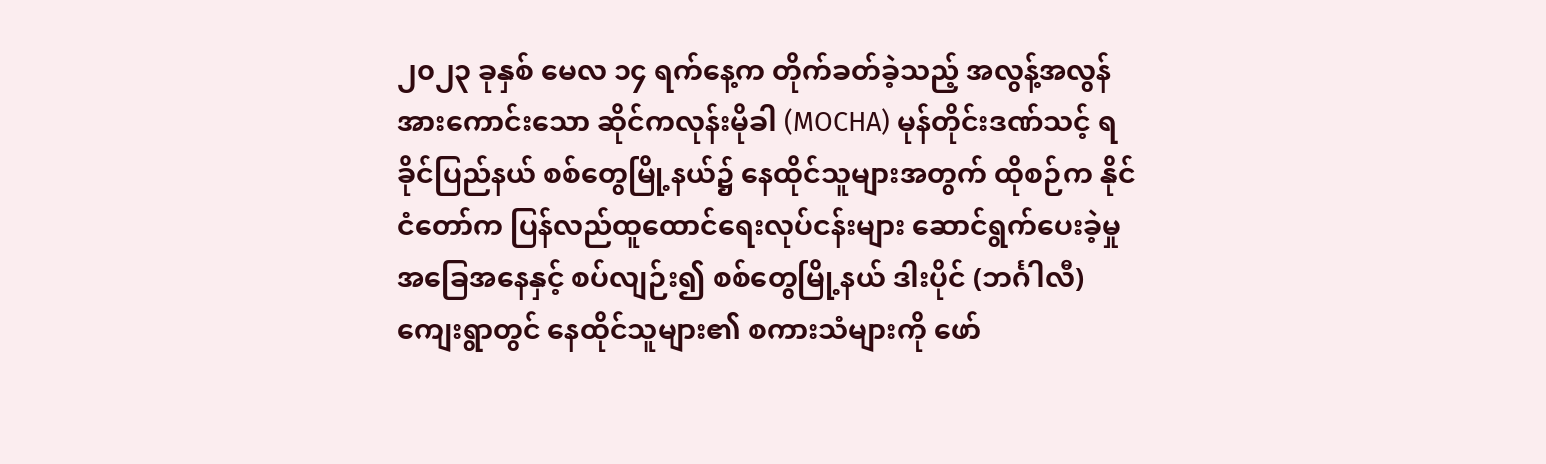၂၀၂၃ ခုနှစ် မေလ ၁၄ ရက်နေ့က တိုက်ခတ်ခဲ့သည့် အလွန့်အလွန်အားကောင်းသော ဆိုင်ကလုန်းမိုခါ (MOCHA) မုန်တိုင်းဒဏ်သင့် ရခိုင်ပြည်နယ် စစ်တွေမြို့နယ်၌ နေထိုင်သူများအတွက် ထိုစဉ်က နိုင်ငံတော်က ပြန်လည်ထူထောင်ရေးလုပ်ငန်းများ ဆောင်ရွက်ပေးခဲ့မှုအခြေအနေနှင့် စပ်လျဉ်း၍ စစ်တွေမြို့နယ် ဒါးပိုင် (ဘင်္ဂါလီ)ကျေးရွာတွင် နေထိုင်သူများ၏ စကားသံများကို ဖော်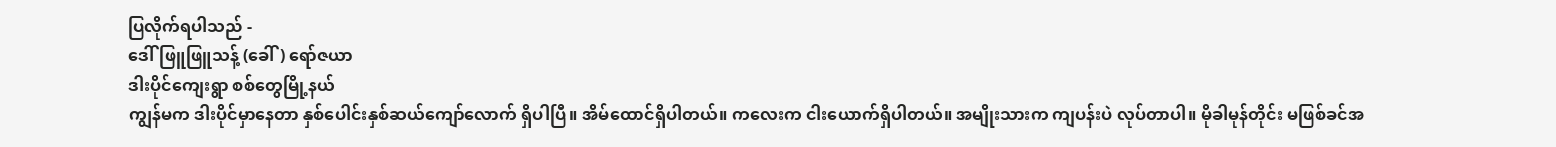ပြလိုက်ရပါသည် -
ဒေါ်ဖြူဖြူသန့် (ခေါ်) ရော်ဇယာ
ဒါးပိုင်ကျေးရွာ စစ်တွေမြို့နယ်
ကျွန်မက ဒါးပိုင်မှာနေတာ နှစ်ပေါင်းနှစ်ဆယ်ကျော်လောက် ရှိပါပြီ။ အိမ်ထောင်ရှိပါတယ်။ ကလေးက ငါးယောက်ရှိပါတယ်။ အမျိုးသားက ကျပန်းပဲ လုပ်တာပါ။ မိုခါမုန်တိုင်း မဖြစ်ခင်အ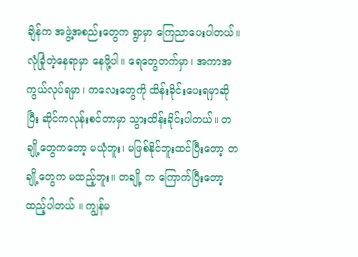ချိန်က အဖွဲ့အစည်းတွေက ရွာမှာ ကြေညာပေးပါတယ်။ လုံခြုံတဲ့နေရာမှာ နေဖို့ပါ။ ရေတွေတက်မှာ၊ အကာအကွယ်လုပ်ရမှာ၊ ကလေးတွေကို ထိန်းခိုင်းပေးရမှာဆိုပြီး ဆိုင်ကလုန်းစင်တာမှာ သွားထိန်းခိုင်းပါတယ်။ တချို့တွေကတော့ မယုံဘူး၊ မဖြစ်နိုင်ဘူးထင်ပြီးတော့ တချို့တွေက မထည့်ဘူး။ တချို့ က ကြောက်ပြီးတော့ ထည့်ပါတယ် ။ ကျွန်မ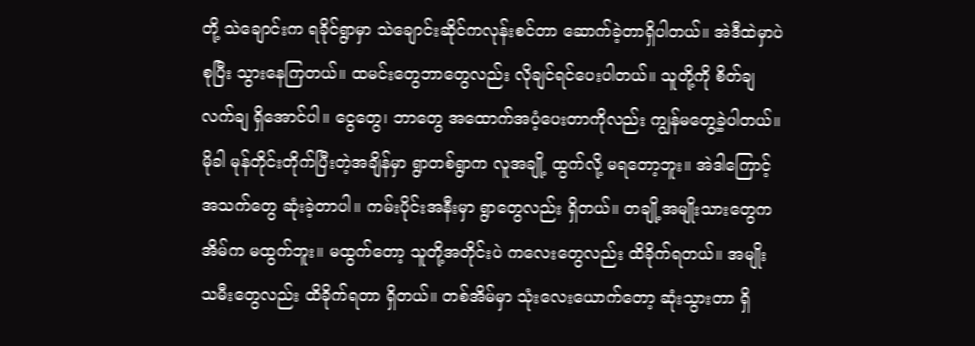တို့ သဲချောင်းက ရခိုင်ရွာမှာ သဲချောင်းဆိုင်ကလုန်းစင်တာ ဆောက်ခဲ့တာရှိပါတယ်။ အဲဒီထဲမှာပဲစုပြီး သွားနေကြတယ်။ ထမင်းတွေဘာတွေလည်း လိုချင်ရင်ပေးပါတယ်။ သူတို့ကို စိတ်ချလက်ချ ရှိအောင်ပါ။ ငွေတွေ၊ ဘာတွေ အထောက်အပံ့ပေးတာကိုလည်း ကျွန်မတွေ့ခဲ့ပါတယ်။
မိုခါ မုန်တိုင်းတိုက်ပြီးတဲ့အချိန်မှာ ရွာတစ်ရွာက လူအချို့ ထွက်လို့ မရတော့ဘူး။ အဲဒါကြောင့် အသက်တွေ ဆုံးခဲ့တာပါ။ ကမ်းပိုင်းအနီးမှာ ရွာတွေလည်း ရှိတယ်။ တချို့အမျိုးသားတွေက အိမ်က မထွက်ဘူး။ မထွက်တော့ သူတို့အတိုင်းပဲ ကလေးတွေလည်း ထိခိုက်ရတယ်။ အမျိုးသမီးတွေလည်း ထိခိုက်ရတာ ရှိတယ်။ တစ်အိမ်မှာ သုံးလေးယောက်တော့ ဆုံးသွားတာ ရှိ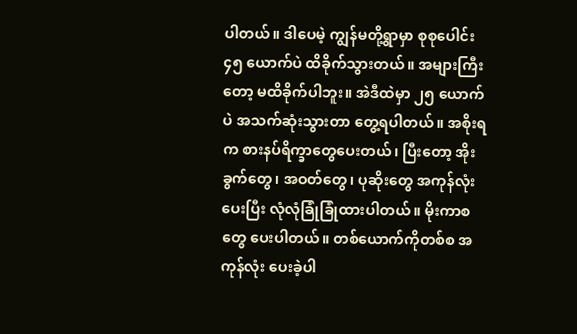ပါတယ်။ ဒါပေမဲ့ ကျွန်မတို့ရွာမှာ စုစုပေါင်း ၄၅ ယောက်ပဲ ထိခိုက်သွားတယ်။ အများကြီးတော့ မထိခိုက်ပါဘူး။ အဲဒီထဲမှာ ၂၅ ယောက်ပဲ အသက်ဆုံးသွားတာ တွေ့ရပါတယ်။ အစိုးရက စားနပ်ရိက္ခာတွေပေးတယ်၊ ပြီးတော့ အိုးခွက်တွေ၊ အဝတ်တွေ၊ ပုဆိုးတွေ အကုန်လုံးပေးပြီး လုံလုံခြုံခြုံထားပါတယ်။ မိုးကာစတွေ ပေးပါတယ်။ တစ်ယောက်ကိုတစ်စ အကုန်လုံး ပေးခဲ့ပါ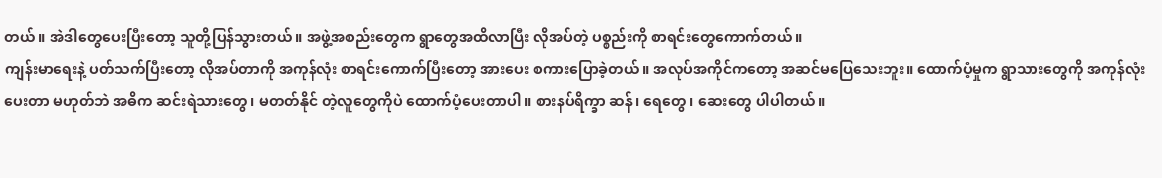တယ်။ အဲဒါတွေပေးပြီးတော့ သူတို့ပြန်သွားတယ်။ အဖွဲ့အစည်းတွေက ရွာတွေအထိလာပြီး လိုအပ်တဲ့ ပစ္စည်းကို စာရင်းတွေကောက်တယ်။
ကျန်းမာရေးနဲ့ ပတ်သက်ပြီးတော့ လိုအပ်တာကို အကုန်လုံး စာရင်းကောက်ပြီးတော့ အားပေး စကားပြောခဲ့တယ်။ အလုပ်အကိုင်ကတော့ အဆင်မပြေသေးဘူး။ ထောက်ပံ့မှုက ရွာသားတွေကို အကုန်လုံးပေးတာ မဟုတ်ဘဲ အဓိက ဆင်းရဲသားတွေ၊ မတတ်နိုင် တဲ့လူတွေကိုပဲ ထောက်ပံ့ပေးတာပါ။ စားနပ်ရိက္ခာ ဆန်၊ ရေတွေ၊ ဆေးတွေ ပါပါတယ်။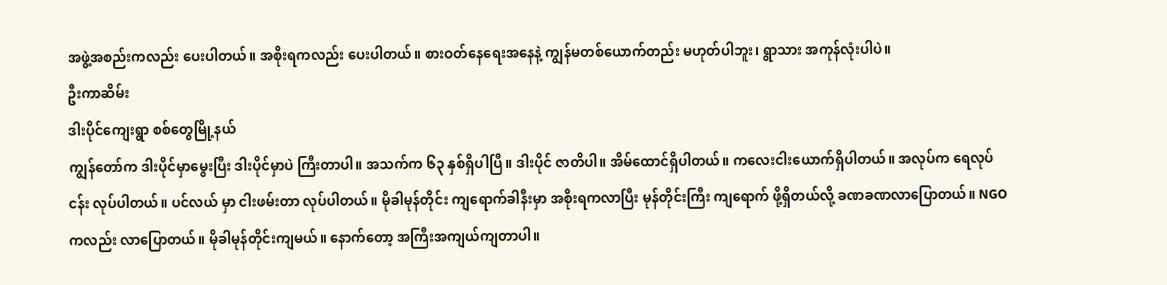အဖွဲ့အစည်းကလည်း ပေးပါတယ်။ အစိုးရကလည်း ပေးပါတယ်။ စားဝတ်နေရေးအနေနဲ့ ကျွန်မတစ်ယောက်တည်း မဟုတ်ပါဘူး၊ ရွာသား အကုန်လုံးပါပဲ။
ဦးကာဆိမ်း
ဒါးပိုင်ကျေးရွာ စစ်တွေမြို့နယ်
ကျွန်တော်က ဒါးပိုင်မှာမွေးပြီး ဒါးပိုင်မှာပဲ ကြီးတာပါ။ အသက်က ၆၃ နှစ်ရှိပါပြီ။ ဒါးပိုင် ဇာတိပါ။ အိမ်ထောင်ရှိပါတယ်။ ကလေးငါးယောက်ရှိပါတယ်။ အလုပ်က ရေလုပ်ငန်း လုပ်ပါတယ်။ ပင်လယ် မှာ ငါးဖမ်းတာ လုပ်ပါတယ်။ မိုခါမုန်တိုင်း ကျရောက်ခါနီးမှာ အစိုးရကလာပြီး မုန်တိုင်းကြီး ကျရောက် ဖို့ရှိတယ်လို့ ခဏခဏလာပြောတယ်။ NGO ကလည်း လာပြောတယ်။ မိုခါမုန်တိုင်းကျမယ်။ နောက်တော့ အကြီးအကျယ်ကျတာပါ။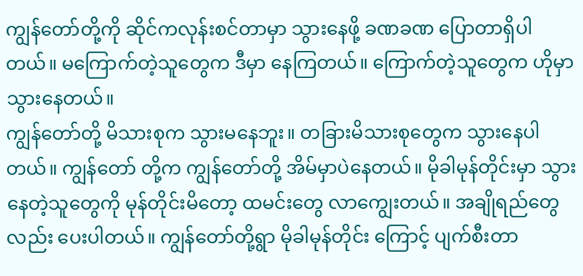ကျွန်တော်တို့ကို ဆိုင်ကလုန်းစင်တာမှာ သွားနေဖို့ ခဏခဏ ပြောတာရှိပါတယ်။ မကြောက်တဲ့သူတွေက ဒီမှာ နေကြတယ်။ ကြောက်တဲ့သူတွေက ဟိုမှာသွားနေတယ်။
ကျွန်တော်တို့ မိသားစုက သွားမနေဘူး။ တခြားမိသားစုတွေက သွားနေပါတယ်။ ကျွန်တော် တို့က ကျွန်တော်တို့ အိမ်မှာပဲနေတယ်။ မိုခါမုန်တိုင်းမှာ သွားနေတဲ့သူတွေကို မုန်တိုင်းမိတော့ ထမင်းတွေ လာကျွေးတယ်။ အချိုရည်တွေလည်း ပေးပါတယ်။ ကျွန်တော်တို့ရွာ မိုခါမုန်တိုင်း ကြောင့် ပျက်စီးတာ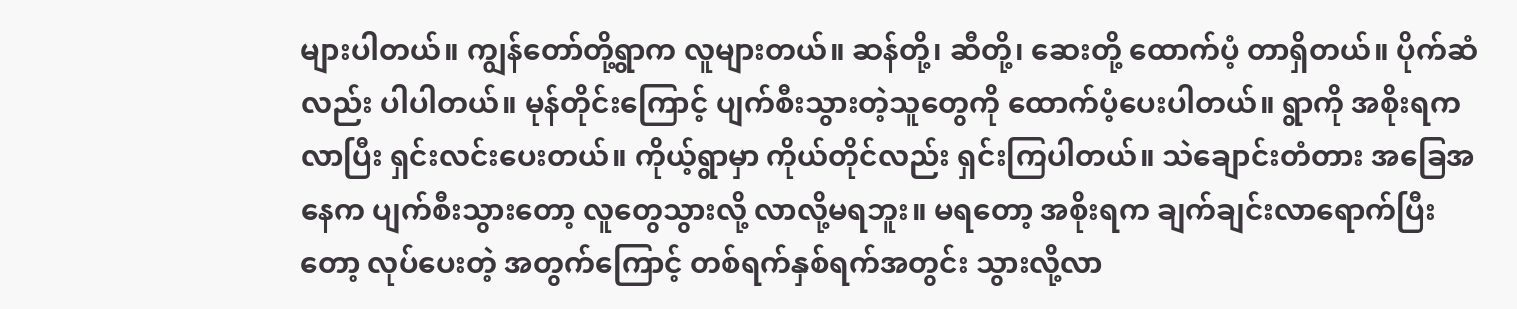များပါတယ်။ ကျွန်တော်တို့ရွာက လူများတယ်။ ဆန်တို့၊ ဆီတို့၊ ဆေးတို့ ထောက်ပံ့ တာရှိတယ်။ ပိုက်ဆံလည်း ပါပါတယ်။ မုန်တိုင်းကြောင့် ပျက်စီးသွားတဲ့သူတွေကို ထောက်ပံ့ပေးပါတယ်။ ရွာကို အစိုးရကလာပြီး ရှင်းလင်းပေးတယ်။ ကိုယ့်ရွာမှာ ကိုယ်တိုင်လည်း ရှင်းကြပါတယ်။ သဲချောင်းတံတား အခြေအနေက ပျက်စီးသွားတော့ လူတွေသွားလို့ လာလို့မရဘူး။ မရတော့ အစိုးရက ချက်ချင်းလာရောက်ပြီးတော့ လုပ်ပေးတဲ့ အတွက်ကြောင့် တစ်ရက်နှစ်ရက်အတွင်း သွားလို့လာ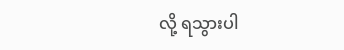လို့ ရသွားပါ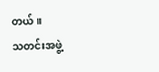တယ်။
သတင်းအဖွဲ့